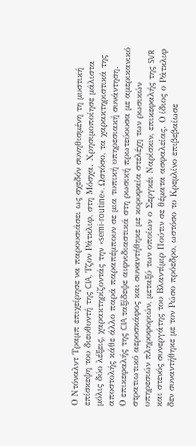Ο Ντόναλντ Τραμπ επιχείρησε να παρουσιάσει ως σχεδόν συνηθισμένη τη μυστική επίσκεψη του διευθυντή της CIA, Τζον Ράτκλιφ, στη Μόσχα. Χρησιμοποίησε μάλιστα μόλις δύο λέξεις, χαρακτηρίζοντάς την «semi-routine». Ωστόσο, τα χαρακτηριστικά της αποστολής κάθε άλλο παρά παραπέμπουν σε μια τυπική υπηρεσιακή συνάντηση.
Ο επικεφαλής της CIA ταξίδεψε αιφνιδιαστικά στη ρωσική πρωτεύουσα με αμερικανικό στρατιωτικό αεροσκάφος και συναντήθηκε με κορυφαία στελέχη των ρωσικών υπηρεσιών πληροφοριών, μεταξύ των οποίων ο Σεργκέι Ναρίσκιν, επικεφαλής της SVR και στενός συνεργάτης του Βλαντίμιρ Πούτιν σε θέματα ασφαλείας. Ο ίδιος ο Ράτκλιφ δεν συναντήθηκε με τον Ρώσο πρόεδρο, ωστόσο το Κρεμλίνο επιβεβαίωσε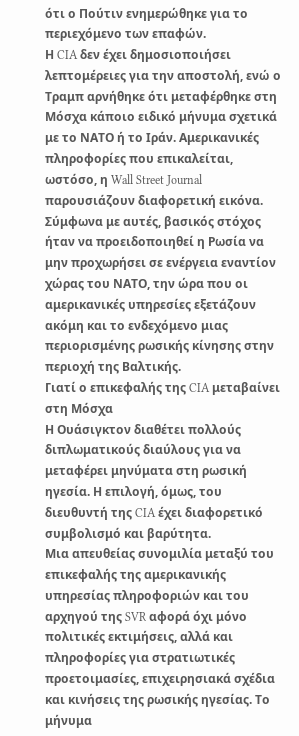ότι ο Πούτιν ενημερώθηκε για το περιεχόμενο των επαφών.
Η CIA δεν έχει δημοσιοποιήσει λεπτομέρειες για την αποστολή, ενώ ο Τραμπ αρνήθηκε ότι μεταφέρθηκε στη Μόσχα κάποιο ειδικό μήνυμα σχετικά με το ΝΑΤΟ ή το Ιράν. Αμερικανικές πληροφορίες που επικαλείται, ωστόσο, η Wall Street Journal παρουσιάζουν διαφορετική εικόνα.
Σύμφωνα με αυτές, βασικός στόχος ήταν να προειδοποιηθεί η Ρωσία να μην προχωρήσει σε ενέργεια εναντίον χώρας του ΝΑΤΟ, την ώρα που οι αμερικανικές υπηρεσίες εξετάζουν ακόμη και το ενδεχόμενο μιας περιορισμένης ρωσικής κίνησης στην περιοχή της Βαλτικής.
Γιατί ο επικεφαλής της CIA μεταβαίνει στη Μόσχα
Η Ουάσιγκτον διαθέτει πολλούς διπλωματικούς διαύλους για να μεταφέρει μηνύματα στη ρωσική ηγεσία. Η επιλογή, όμως, του διευθυντή της CIA έχει διαφορετικό συμβολισμό και βαρύτητα.
Μια απευθείας συνομιλία μεταξύ του επικεφαλής της αμερικανικής υπηρεσίας πληροφοριών και του αρχηγού της SVR αφορά όχι μόνο πολιτικές εκτιμήσεις, αλλά και πληροφορίες για στρατιωτικές προετοιμασίες, επιχειρησιακά σχέδια και κινήσεις της ρωσικής ηγεσίας. Το μήνυμα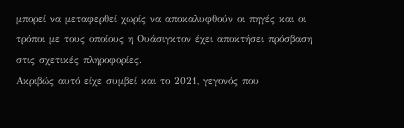μπορεί να μεταφερθεί χωρίς να αποκαλυφθούν οι πηγές και οι τρόποι με τους οποίους η Ουάσιγκτον έχει αποκτήσει πρόσβαση στις σχετικές πληροφορίες.
Ακριβώς αυτό είχε συμβεί και το 2021, γεγονός που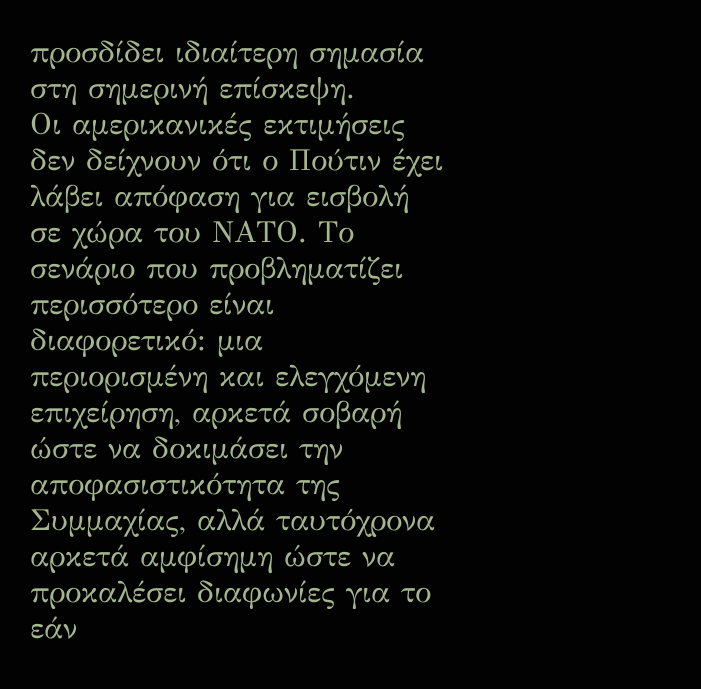προσδίδει ιδιαίτερη σημασία στη σημερινή επίσκεψη.
Οι αμερικανικές εκτιμήσεις δεν δείχνουν ότι ο Πούτιν έχει λάβει απόφαση για εισβολή σε χώρα του ΝΑΤΟ. Το σενάριο που προβληματίζει περισσότερο είναι διαφορετικό: μια περιορισμένη και ελεγχόμενη επιχείρηση, αρκετά σοβαρή ώστε να δοκιμάσει την αποφασιστικότητα της Συμμαχίας, αλλά ταυτόχρονα αρκετά αμφίσημη ώστε να προκαλέσει διαφωνίες για το εάν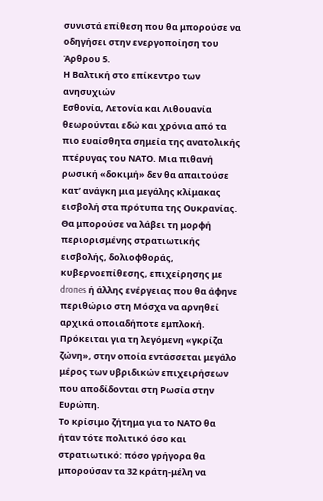συνιστά επίθεση που θα μπορούσε να οδηγήσει στην ενεργοποίηση του Άρθρου 5.
Η Βαλτική στο επίκεντρο των ανησυχιών
Εσθονία, Λετονία και Λιθουανία θεωρούνται εδώ και χρόνια από τα πιο ευαίσθητα σημεία της ανατολικής πτέρυγας του ΝΑΤΟ. Μια πιθανή ρωσική «δοκιμή» δεν θα απαιτούσε κατ’ ανάγκη μια μεγάλης κλίμακας εισβολή στα πρότυπα της Ουκρανίας.
Θα μπορούσε να λάβει τη μορφή περιορισμένης στρατιωτικής εισβολής, δολιοφθοράς, κυβερνοεπίθεσης, επιχείρησης με drones ή άλλης ενέργειας που θα άφηνε περιθώριο στη Μόσχα να αρνηθεί αρχικά οποιαδήποτε εμπλοκή. Πρόκειται για τη λεγόμενη «γκρίζα ζώνη», στην οποία εντάσσεται μεγάλο μέρος των υβριδικών επιχειρήσεων που αποδίδονται στη Ρωσία στην Ευρώπη.
Το κρίσιμο ζήτημα για το ΝΑΤΟ θα ήταν τότε πολιτικό όσο και στρατιωτικό: πόσο γρήγορα θα μπορούσαν τα 32 κράτη-μέλη να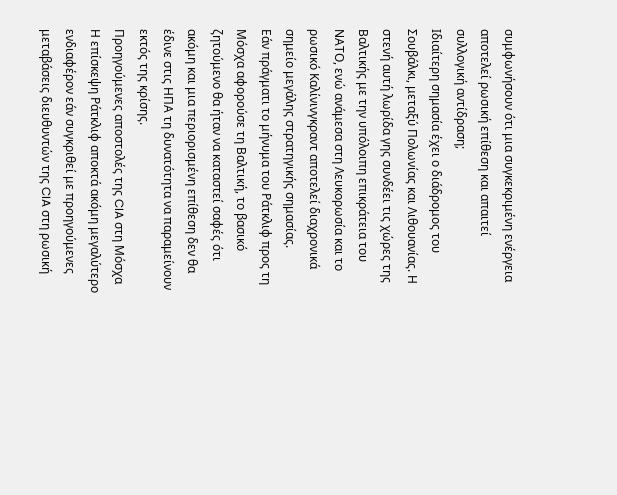συμφωνήσουν ότι μια συγκεκριμένη ενέργεια αποτελεί ρωσική επίθεση και απαιτεί συλλογική αντίδραση;
Ιδιαίτερη σημασία έχει ο διάδρομος του Σουβάλκι, μεταξύ Πολωνίας και Λιθουανίας. Η στενή αυτή λωρίδα γης συνδέει τις χώρες της Βαλτικής με την υπόλοιπη επικράτεια του ΝΑΤΟ, ενώ ανάμεσα στη Λευκορωσία και το ρωσικό Καλίνινγκραντ αποτελεί διαχρονικά σημείο μεγάλης στρατηγικής σημασίας.
Εάν πράγματι το μήνυμα του Ράτκλιφ προς τη Μόσχα αφορούσε τη Βαλτική, το βασικό ζητούμενο θα ήταν να καταστεί σαφές ότι ακόμη και μια περιορισμένη επίθεση δεν θα έδινε στις ΗΠΑ τη δυνατότητα να παραμείνουν εκτός της κρίσης.
Προηγούμενες αποστολές της CIA στη Μόσχα
Η επίσκεψη Ράτκλιφ αποκτά ακόμη μεγαλύτερο ενδιαφέρον εάν συγκριθεί με προηγούμενες μεταβάσεις διευθυντών της CIA στη ρωσική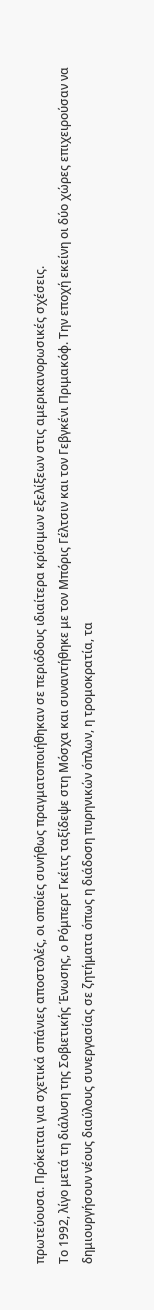πρωτεύουσα. Πρόκειται για σχετικά σπάνιες αποστολές, οι οποίες συνήθως πραγματοποιήθηκαν σε περιόδους ιδιαίτερα κρίσιμων εξελίξεων στις αμερικανορωσικές σχέσεις.
Το 1992, λίγο μετά τη διάλυση της Σοβιετικής Ένωσης, ο Ρόμπερτ Γκέιτς ταξίδεψε στη Μόσχα και συναντήθηκε με τον Μπόρις Γέλτσιν και τον Γεβγκένι Πριμακόφ. Την εποχή εκείνη οι δύο χώρες επιχειρούσαν να δημιουργήσουν νέους διαύλους συνεργασίας σε ζητήματα όπως η διάδοση πυρηνικών όπλων, η τρομοκρατία, τα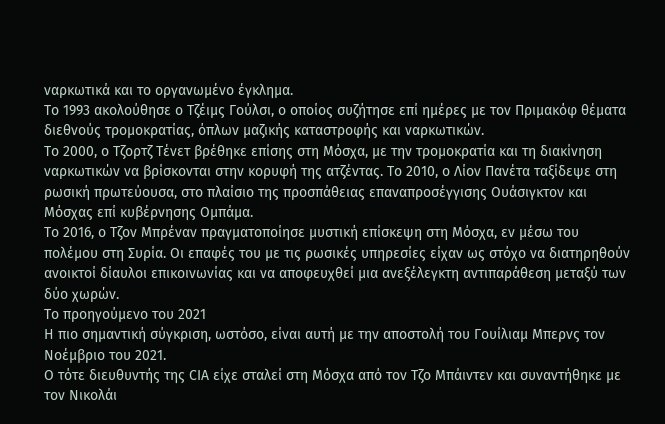ναρκωτικά και το οργανωμένο έγκλημα.
Το 1993 ακολούθησε ο Τζέιμς Γούλσι, ο οποίος συζήτησε επί ημέρες με τον Πριμακόφ θέματα διεθνούς τρομοκρατίας, όπλων μαζικής καταστροφής και ναρκωτικών.
Το 2000, ο Τζορτζ Τένετ βρέθηκε επίσης στη Μόσχα, με την τρομοκρατία και τη διακίνηση ναρκωτικών να βρίσκονται στην κορυφή της ατζέντας. Το 2010, ο Λίον Πανέτα ταξίδεψε στη ρωσική πρωτεύουσα, στο πλαίσιο της προσπάθειας επαναπροσέγγισης Ουάσιγκτον και Μόσχας επί κυβέρνησης Ομπάμα.
Το 2016, ο Τζον Μπρέναν πραγματοποίησε μυστική επίσκεψη στη Μόσχα, εν μέσω του πολέμου στη Συρία. Οι επαφές του με τις ρωσικές υπηρεσίες είχαν ως στόχο να διατηρηθούν ανοικτοί δίαυλοι επικοινωνίας και να αποφευχθεί μια ανεξέλεγκτη αντιπαράθεση μεταξύ των δύο χωρών.
Το προηγούμενο του 2021
Η πιο σημαντική σύγκριση, ωστόσο, είναι αυτή με την αποστολή του Γουίλιαμ Μπερνς τον Νοέμβριο του 2021.
Ο τότε διευθυντής της CIA είχε σταλεί στη Μόσχα από τον Τζο Μπάιντεν και συναντήθηκε με τον Νικολάι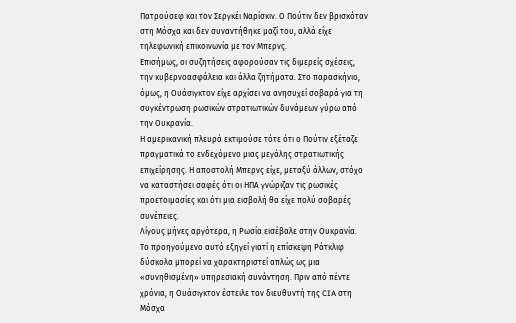Πατρούσεφ και τον Σεργκέι Ναρίσκιν. Ο Πούτιν δεν βρισκόταν στη Μόσχα και δεν συναντήθηκε μαζί του, αλλά είχε τηλεφωνική επικοινωνία με τον Μπερνς.
Επισήμως, οι συζητήσεις αφορούσαν τις διμερείς σχέσεις, την κυβερνοασφάλεια και άλλα ζητήματα. Στο παρασκήνιο, όμως, η Ουάσιγκτον είχε αρχίσει να ανησυχεί σοβαρά για τη συγκέντρωση ρωσικών στρατιωτικών δυνάμεων γύρω από την Ουκρανία.
Η αμερικανική πλευρά εκτιμούσε τότε ότι ο Πούτιν εξέταζε πραγματικά το ενδεχόμενο μιας μεγάλης στρατιωτικής επιχείρησης. Η αποστολή Μπερνς είχε, μεταξύ άλλων, στόχο να καταστήσει σαφές ότι οι ΗΠΑ γνώριζαν τις ρωσικές προετοιμασίες και ότι μια εισβολή θα είχε πολύ σοβαρές συνέπειες.
Λίγους μήνες αργότερα, η Ρωσία εισέβαλε στην Ουκρανία.
Το προηγούμενο αυτό εξηγεί γιατί η επίσκεψη Ράτκλιφ δύσκολα μπορεί να χαρακτηριστεί απλώς ως μια «συνηθισμένη» υπηρεσιακή συνάντηση. Πριν από πέντε χρόνια, η Ουάσιγκτον έστειλε τον διευθυντή της CIA στη Μόσχα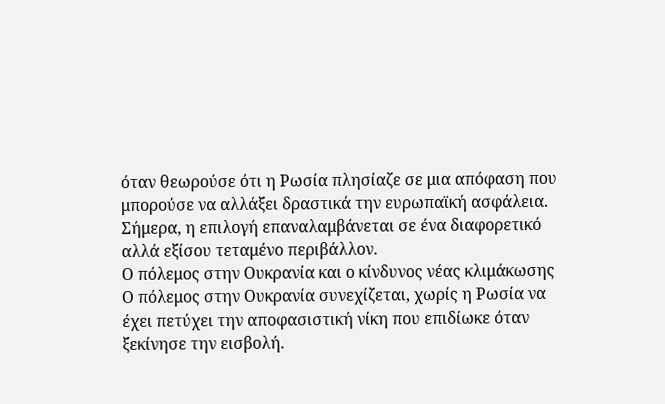όταν θεωρούσε ότι η Ρωσία πλησίαζε σε μια απόφαση που μπορούσε να αλλάξει δραστικά την ευρωπαϊκή ασφάλεια. Σήμερα, η επιλογή επαναλαμβάνεται σε ένα διαφορετικό αλλά εξίσου τεταμένο περιβάλλον.
Ο πόλεμος στην Ουκρανία και ο κίνδυνος νέας κλιμάκωσης
Ο πόλεμος στην Ουκρανία συνεχίζεται, χωρίς η Ρωσία να έχει πετύχει την αποφασιστική νίκη που επιδίωκε όταν ξεκίνησε την εισβολή.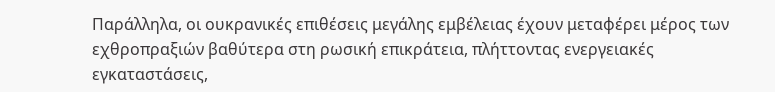Παράλληλα, οι ουκρανικές επιθέσεις μεγάλης εμβέλειας έχουν μεταφέρει μέρος των εχθροπραξιών βαθύτερα στη ρωσική επικράτεια, πλήττοντας ενεργειακές εγκαταστάσεις,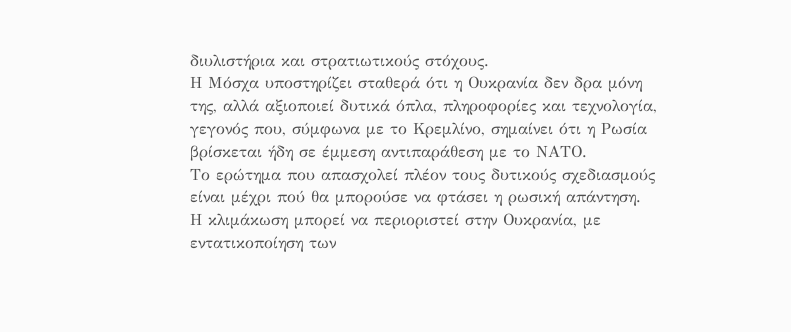διυλιστήρια και στρατιωτικούς στόχους.
Η Μόσχα υποστηρίζει σταθερά ότι η Ουκρανία δεν δρα μόνη της, αλλά αξιοποιεί δυτικά όπλα, πληροφορίες και τεχνολογία, γεγονός που, σύμφωνα με το Κρεμλίνο, σημαίνει ότι η Ρωσία βρίσκεται ήδη σε έμμεση αντιπαράθεση με το ΝΑΤΟ.
Το ερώτημα που απασχολεί πλέον τους δυτικούς σχεδιασμούς είναι μέχρι πού θα μπορούσε να φτάσει η ρωσική απάντηση.
Η κλιμάκωση μπορεί να περιοριστεί στην Ουκρανία, με εντατικοποίηση των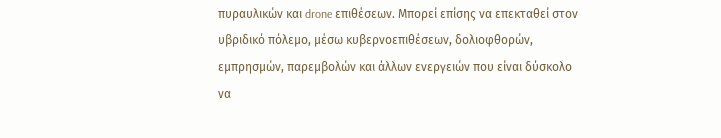πυραυλικών και drone επιθέσεων. Μπορεί επίσης να επεκταθεί στον υβριδικό πόλεμο, μέσω κυβερνοεπιθέσεων, δολιοφθορών, εμπρησμών, παρεμβολών και άλλων ενεργειών που είναι δύσκολο να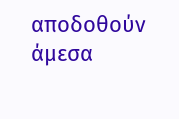αποδοθούν άμεσα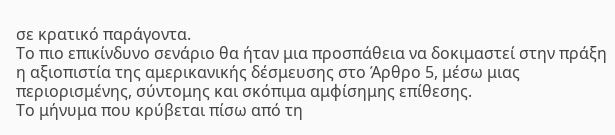σε κρατικό παράγοντα.
Το πιο επικίνδυνο σενάριο θα ήταν μια προσπάθεια να δοκιμαστεί στην πράξη η αξιοπιστία της αμερικανικής δέσμευσης στο Άρθρο 5, μέσω μιας περιορισμένης, σύντομης και σκόπιμα αμφίσημης επίθεσης.
Το μήνυμα που κρύβεται πίσω από τη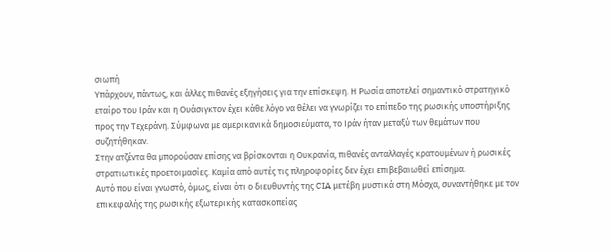σιωπή
Υπάρχουν, πάντως, και άλλες πιθανές εξηγήσεις για την επίσκεψη. Η Ρωσία αποτελεί σημαντικό στρατηγικό εταίρο του Ιράν και η Ουάσιγκτον έχει κάθε λόγο να θέλει να γνωρίζει το επίπεδο της ρωσικής υποστήριξης προς την Τεχεράνη. Σύμφωνα με αμερικανικά δημοσιεύματα, το Ιράν ήταν μεταξύ των θεμάτων που συζητήθηκαν.
Στην ατζέντα θα μπορούσαν επίσης να βρίσκονται η Ουκρανία, πιθανές ανταλλαγές κρατουμένων ή ρωσικές στρατιωτικές προετοιμασίες. Καμία από αυτές τις πληροφορίες δεν έχει επιβεβαιωθεί επίσημα.
Αυτό που είναι γνωστό, όμως, είναι ότι ο διευθυντής της CIA μετέβη μυστικά στη Μόσχα, συναντήθηκε με τον επικεφαλής της ρωσικής εξωτερικής κατασκοπείας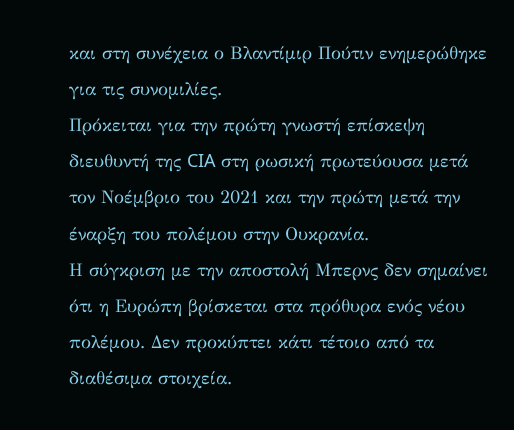και στη συνέχεια ο Βλαντίμιρ Πούτιν ενημερώθηκε για τις συνομιλίες.
Πρόκειται για την πρώτη γνωστή επίσκεψη διευθυντή της CIA στη ρωσική πρωτεύουσα μετά τον Νοέμβριο του 2021 και την πρώτη μετά την έναρξη του πολέμου στην Ουκρανία.
Η σύγκριση με την αποστολή Μπερνς δεν σημαίνει ότι η Ευρώπη βρίσκεται στα πρόθυρα ενός νέου πολέμου. Δεν προκύπτει κάτι τέτοιο από τα διαθέσιμα στοιχεία.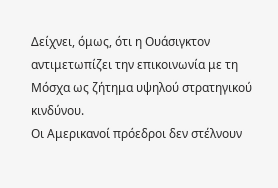Δείχνει, όμως, ότι η Ουάσιγκτον αντιμετωπίζει την επικοινωνία με τη Μόσχα ως ζήτημα υψηλού στρατηγικού κινδύνου.
Οι Αμερικανοί πρόεδροι δεν στέλνουν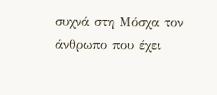συχνά στη Μόσχα τον άνθρωπο που έχει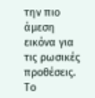την πιο άμεση εικόνα για τις ρωσικές προθέσεις. Το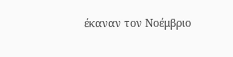έκαναν τον Νοέμβριο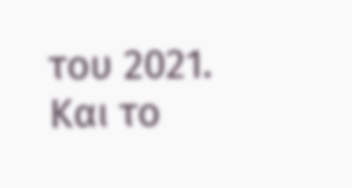του 2021. Και το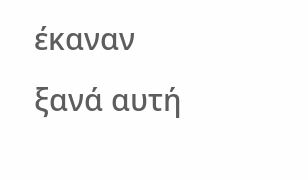έκαναν ξανά αυτή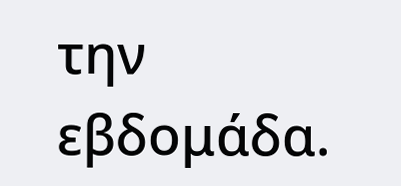την εβδομάδα.